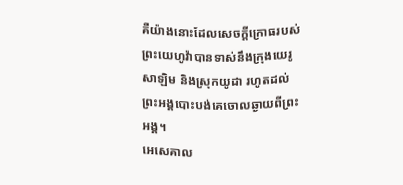គឺយ៉ាងនោះដែលសេចក្ដីក្រោធរបស់ព្រះយេហូវ៉ាបានទាស់នឹងក្រុងយេរូសាឡិម និងស្រុកយូដា រហូតដល់ព្រះអង្គបោះបង់គេចោលឆ្ងាយពីព្រះអង្គ។
អេសេគាល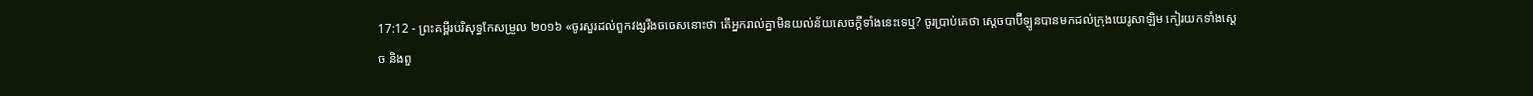17:12 - ព្រះគម្ពីរបរិសុទ្ធកែសម្រួល ២០១៦ «ចូរសួរដល់ពួកវង្សរឹងចចេសនោះថា តើអ្នករាល់គ្នាមិនយល់ន័យសេចក្ដីទាំងនេះទេឬ? ចូរប្រាប់គេថា ស្តេចបាប៊ីឡូនបានមកដល់ក្រុងយេរូសាឡិម កៀរយកទាំងស្តេច និងពួ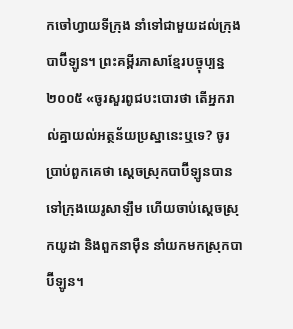កចៅហ្វាយទីក្រុង នាំទៅជាមួយដល់ក្រុងបាប៊ីឡូន។ ព្រះគម្ពីរភាសាខ្មែរបច្ចុប្បន្ន ២០០៥ «ចូរសួរពូជបះបោរថា តើអ្នករាល់គ្នាយល់អត្ថន័យប្រស្នានេះឬទេ? ចូរប្រាប់ពួកគេថា ស្ដេចស្រុកបាប៊ីឡូនបានទៅក្រុងយេរូសាឡឹម ហើយចាប់ស្ដេចស្រុកយូដា និងពួកនាម៉ឺន នាំយកមកស្រុកបាប៊ីឡូន។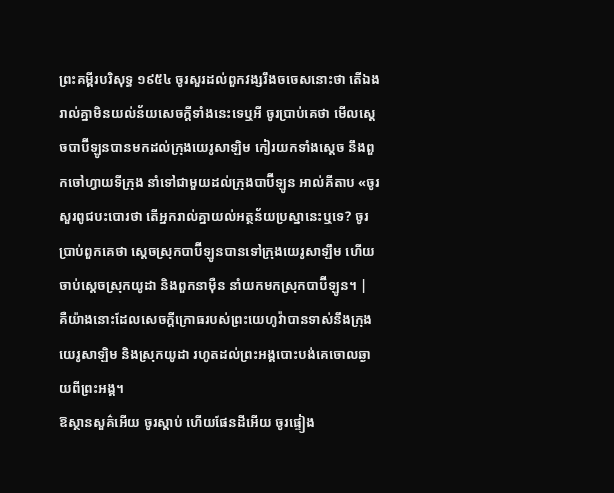ព្រះគម្ពីរបរិសុទ្ធ ១៩៥៤ ចូរសួរដល់ពួកវង្សរឹងចចេសនោះថា តើឯងរាល់គ្នាមិនយល់ន័យសេចក្ដីទាំងនេះទេឬអី ចូរប្រាប់គេថា មើលស្តេចបាប៊ីឡូនបានមកដល់ក្រុងយេរូសាឡិម កៀរយកទាំងស្តេច នឹងពួកចៅហ្វាយទីក្រុង នាំទៅជាមួយដល់ក្រុងបាប៊ីឡូន អាល់គីតាប «ចូរសួរពូជបះបោរថា តើអ្នករាល់គ្នាយល់អត្ថន័យប្រស្នានេះឬទេ? ចូរប្រាប់ពួកគេថា ស្ដេចស្រុកបាប៊ីឡូនបានទៅក្រុងយេរូសាឡឹម ហើយចាប់ស្ដេចស្រុកយូដា និងពួកនាម៉ឺន នាំយកមកស្រុកបាប៊ីឡូន។ |
គឺយ៉ាងនោះដែលសេចក្ដីក្រោធរបស់ព្រះយេហូវ៉ាបានទាស់នឹងក្រុងយេរូសាឡិម និងស្រុកយូដា រហូតដល់ព្រះអង្គបោះបង់គេចោលឆ្ងាយពីព្រះអង្គ។
ឱស្ថានសួគ៌អើយ ចូរស្តាប់ ហើយផែនដីអើយ ចូរផ្ទៀង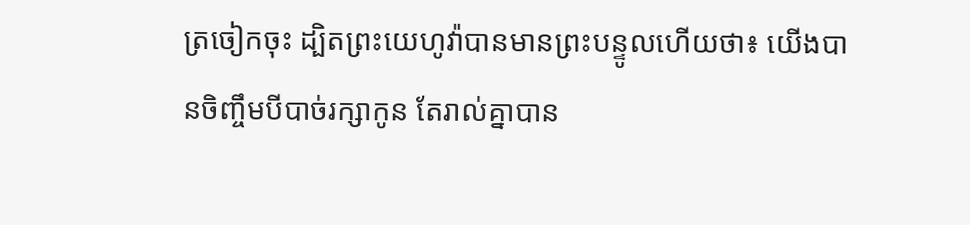ត្រចៀកចុះ ដ្បិតព្រះយេហូវ៉ាបានមានព្រះបន្ទូលហើយថា៖ យើងបានចិញ្ចឹមបីបាច់រក្សាកូន តែរាល់គ្នាបាន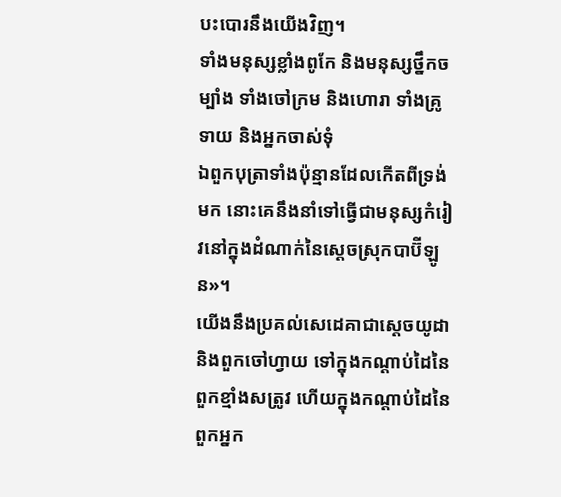បះបោរនឹងយើងវិញ។
ទាំងមនុស្សខ្លាំងពូកែ និងមនុស្សថ្នឹកចម្បាំង ទាំងចៅក្រម និងហោរា ទាំងគ្រូទាយ និងអ្នកចាស់ទុំ
ឯពួកបុត្រាទាំងប៉ុន្មានដែលកើតពីទ្រង់មក នោះគេនឹងនាំទៅធ្វើជាមនុស្សកំរៀវនៅក្នុងដំណាក់នៃស្តេចស្រុកបាប៊ីឡូន»។
យើងនឹងប្រគល់សេដេគាជាស្តេចយូដា និងពួកចៅហ្វាយ ទៅក្នុងកណ្ដាប់ដៃនៃពួកខ្មាំងសត្រូវ ហើយក្នុងកណ្ដាប់ដៃនៃពួកអ្នក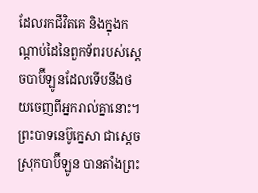ដែលរកជីវិតគេ និងក្នុងកណ្ដាប់ដៃនៃពួកទ័ពរបស់ស្តេចបាប៊ីឡូនដែលទើបនឹងថយចេញពីអ្នករាល់គ្នានោះ។
ព្រះបាទនេប៊ូក្នេសា ជាស្ដេចស្រុកបាប៊ីឡូន បានតាំងព្រះ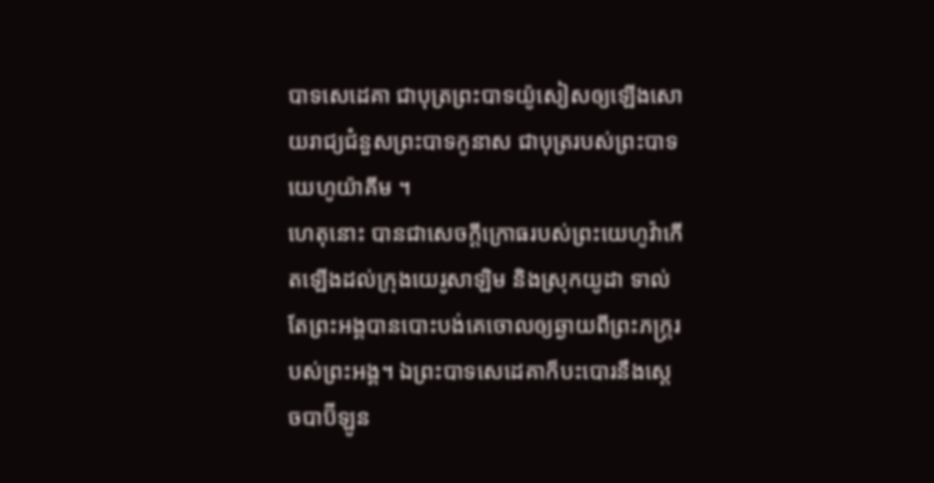បាទសេដេគា ជាបុត្រព្រះបាទយ៉ូសៀសឲ្យឡើងសោយរាជ្យជំនួសព្រះបាទកូនាស ជាបុត្ររបស់ព្រះបាទយេហូយ៉ាគីម ។
ហេតុនោះ បានជាសេចក្ដីក្រោធរបស់ព្រះយេហូវ៉ាកើតឡើងដល់ក្រុងយេរូសាឡិម និងស្រុកយូដា ទាល់តែព្រះអង្គបានបោះបង់គេចោលឲ្យឆ្ងាយពីព្រះភក្ត្ររបស់ព្រះអង្គ។ ឯព្រះបាទសេដេគាក៏បះបោរនឹងស្តេចបាប៊ីឡូន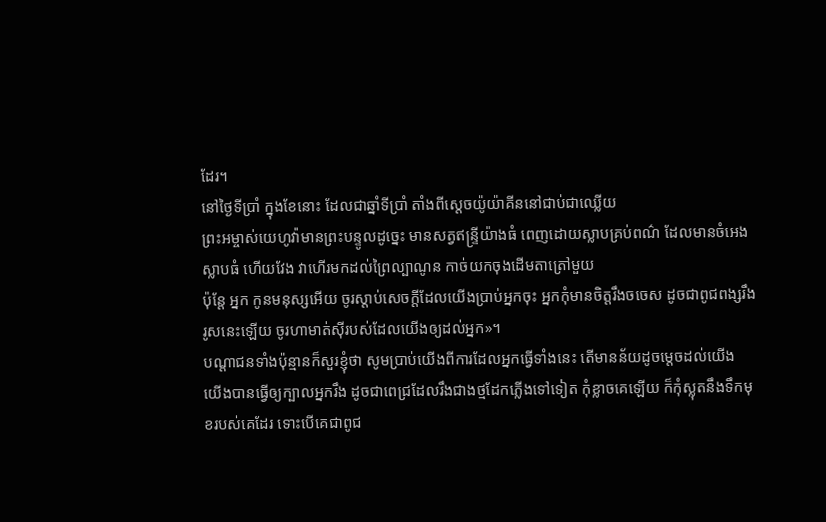ដែរ។
នៅថ្ងៃទីប្រាំ ក្នុងខែនោះ ដែលជាឆ្នាំទីប្រាំ តាំងពីស្តេចយ៉ូយ៉ាគីននៅជាប់ជាឈ្លើយ
ព្រះអម្ចាស់យេហូវ៉ាមានព្រះបន្ទូលដូច្នេះ មានសត្វឥន្ទ្រីយ៉ាងធំ ពេញដោយស្លាបគ្រប់ពណ៌ ដែលមានចំអេងស្លាបធំ ហើយវែង វាហើរមកដល់ព្រៃល្បាណូន កាច់យកចុងដើមតាត្រៅមួយ
ប៉ុន្តែ អ្នក កូនមនុស្សអើយ ចូរស្តាប់សេចក្ដីដែលយើងប្រាប់អ្នកចុះ អ្នកកុំមានចិត្តរឹងចចេស ដូចជាពូជពង្សរឹងរូសនេះឡើយ ចូរហាមាត់ស៊ីរបស់ដែលយើងឲ្យដល់អ្នក»។
បណ្ដាជនទាំងប៉ុន្មានក៏សួរខ្ញុំថា សូមប្រាប់យើងពីការដែលអ្នកធ្វើទាំងនេះ តើមានន័យដូចម្តេចដល់យើង
យើងបានធ្វើឲ្យក្បាលអ្នករឹង ដូចជាពេជ្រដែលរឹងជាងថ្មដែកភ្លើងទៅទៀត កុំខ្លាចគេឡើយ ក៏កុំស្លុតនឹងទឹកមុខរបស់គេដែរ ទោះបើគេជាពូជ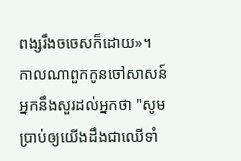ពង្សរឹងចចេសក៏ដោយ»។
កាលណាពួកកូនចៅសាសន៍អ្នកនឹងសួរដល់អ្នកថា "សូមប្រាប់ឲ្យយើងដឹងជាឈើទាំ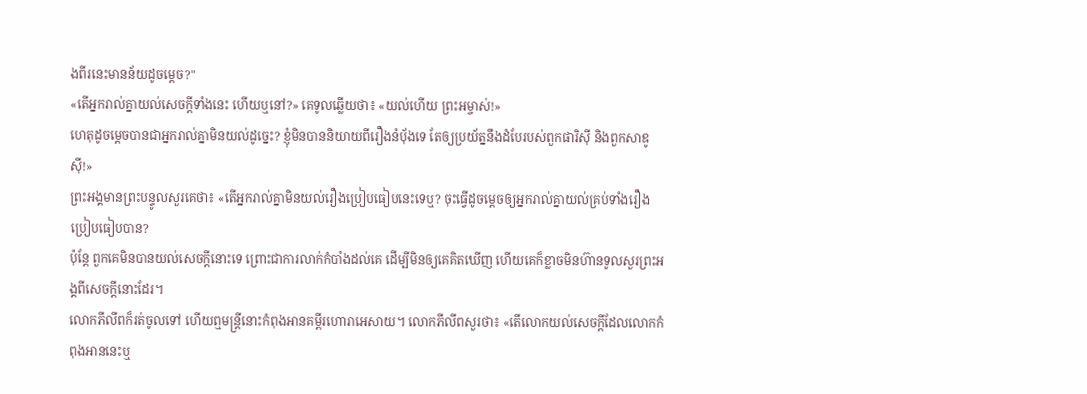ងពីរនេះមានន័យដូចម្តេច?"
«តើអ្នករាល់គ្នាយល់សេចក្តីទាំងនេះ ហើយឬនៅ?» គេទូលឆ្លើយថា៖ «យល់ហើយ ព្រះអម្ចាស់!»
ហេតុដូចម្តេចបានជាអ្នករាល់គ្នាមិនយល់ដូច្នេះ? ខ្ញុំមិនបាននិយាយពីរឿងនំប៉័ងទេ តែឲ្យប្រយ័ត្ននឹងដំបែរបស់ពួកផារិស៊ី និងពួកសាឌូស៊ី!»
ព្រះអង្គមានព្រះបន្ទូលសួរគេថា៖ «តើអ្នករាល់គ្នាមិនយល់រឿងប្រៀបធៀបនេះទេឬ? ចុះធ្វើដូចម្តេចឲ្យអ្នករាល់គ្នាយល់គ្រប់ទាំងរឿងប្រៀបធៀបបាន?
ប៉ុន្តែ ពួកគេមិនបានយល់សេចក្តីនោះទេ ព្រោះជាការលាក់កំបាំងដល់គេ ដើម្បីមិនឲ្យគេគិតឃើញ ហើយគេក៏ខ្លាចមិនហ៊ានទូលសួរព្រះអង្គពីសេចក្តីនោះដែរ។
លោកភីលីពក៏រត់ចូលទៅ ហើយឮមន្រ្តីនោះកំពុងអានគម្ពីរហោរាអេសាយ។ លោកភីលីពសួរថា៖ «តើលោកយល់សេចក្ដីដែលលោកកំពុងអាននេះឬ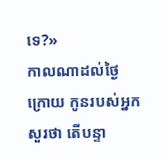ទេ?»
កាលណាដល់ថ្ងៃក្រោយ កូនរបស់អ្នកសួរថា តើបន្ទា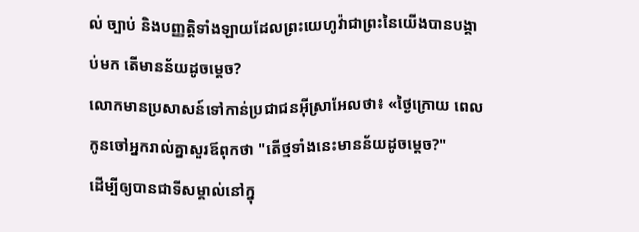ល់ ច្បាប់ និងបញ្ញត្តិទាំងឡាយដែលព្រះយេហូវ៉ាជាព្រះនៃយើងបានបង្គាប់មក តើមានន័យដូចម្ដេច?
លោកមានប្រសាសន៍ទៅកាន់ប្រជាជនអ៊ីស្រាអែលថា៖ «ថ្ងៃក្រោយ ពេលកូនចៅអ្នករាល់គ្នាសួរឪពុកថា "តើថ្មទាំងនេះមានន័យដូចម្តេច?"
ដើម្បីឲ្យបានជាទីសម្គាល់នៅក្នុ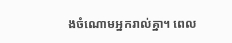ងចំណោមអ្នករាល់គ្នា។ ពេល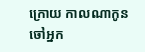ក្រោយ កាលណាកូនចៅអ្នក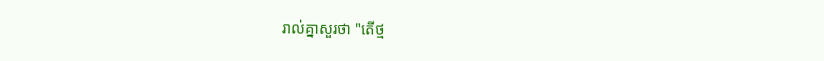រាល់គ្នាសួរថា "តើថ្ម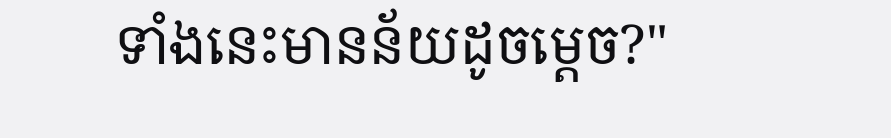ទាំងនេះមានន័យដូចម្តេច?"